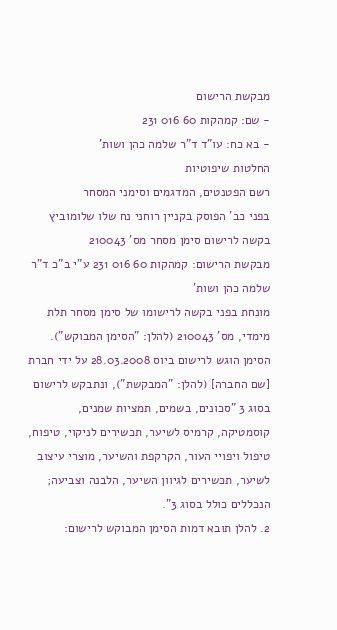מבקשת הרישום
- שם: קמהקות 60 016 231
- בא כח: עו"ד ד"ר שלמה כהן ושות'
החלטות שיפוטיות
רשם הפטנטים, המדגמים וסימני המסחר
בפני כב' הפוסק בקניין רוחני נח שלו שלומוביץ
בקשה לרישום סימן מסחר מס' 210043
מבקשת הרישום: קמהקות 60 016 231 ע"י ב"כ ד"ר שלמה כהן ושות'
מונחת בפני בקשה לרישומו של סימן מסחר תלת מימדי, מס' 210043 (להלן: "הסימן המבוקש"). הסימן הוגש לרישום ביוס 28.03.2008 על ידי חברת [שם החברה] (להלן: "המבקשת"), ונתבקש לרישום בסוג 3 "סכונים, בשמים, תמציות שמנים, קוסמטיקה, קרמיס לשיער, תכשירים לניקוי, טיפוח, טיפול ויפויי העור, הקרקפת והשיער, מוצרי עיצוב לשיער, תכשירים לגיוון השיער, הלבנה וצביעה; הנכללים כולל בסוג 3".
2. להלן תובא דמות הסימן המבוקש לרישום: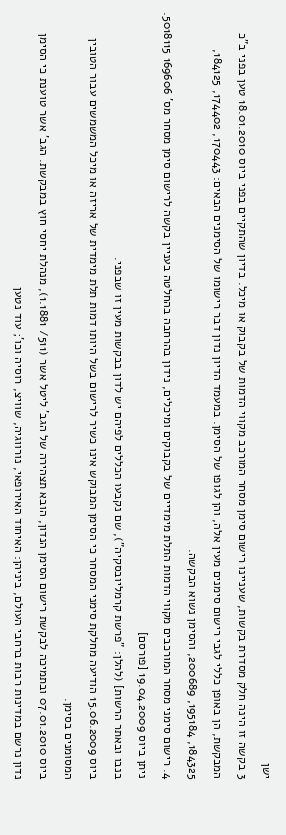ישן
3 בקשה זו הינה חלק מסדרת בקשות, שעניינו רישום סימן מסחר המורכב מקווי הדמות של בקבוק או מיכל. בדיון שהתקיים בפני ביוס 18.01.2010 טען בפני ב"כ המבקשת, הן באופן כללי לגבי רישום סימנים מעין אלה, והן לגופו של הסימן. במעמד הדיון נדון דבר רישומו של הסימנים הבאים: 170443, 174402, 184125, 184325, 195184, 200689, והסימן נשוא הבקשה.
4. רישום סימני מסחר המורכבים מקווי הדמות התלת מימדיים של בקבוקים ומיכלים, נידון בהרחבה בהחלטה בעניין בקשה לרישום סימן מסחר מס' 169606 5018115. ניתן ביוס 19.04.2009 [פורסם]
בנבו ובאתר הרשות] (להלן: "פרשת קרמליובסקיה"), שם נקבעו הכללים לפיהם יש לדון בבקשות מעין זו שבפני.
ביוס 15.06.2009 הודיעה מחלקת סימני המסחר כי הסימן המבוקש אינו כשיר לרישום בשל היותו דמות תלת מימדית של אריזה או מיכל המשמשים עבור הטובין המסומנים בסימן.
ביוס 07.01.2010 ובתמיכה לבקשת רישום הסימן הנדון, הובא תצהירה של הגב' ליטל אשר (511/ 1.1881), מנהלת יחסי חוץ במבקשת. הגב' אשר טוענת כי הסימן נדון נרשם במדינות רבות ברחבי העולם, ביניהן: האיחוד האירופאי, נורווגיה, שוויצ, רוסיה וכו'; עוד נטען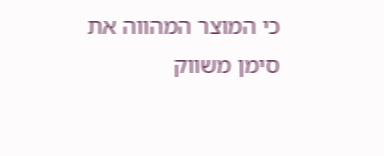כי המוצר המהווה את סימן משווק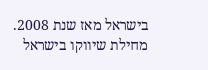בישראל מאז שנת 2008. מחילת שיווקו בישראל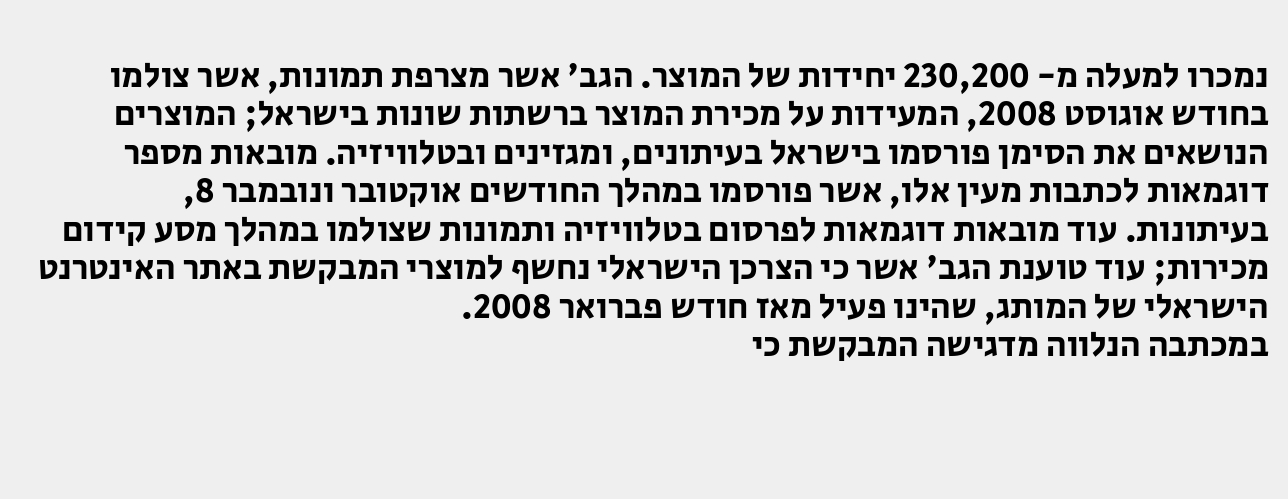נמכרו למעלה מ- 230,200 יחידות של המוצר. הגב' אשר מצרפת תמונות, אשר צולמו בחודש אוגוסט 2008, המעידות על מכירת המוצר ברשתות שונות בישראל; המוצרים הנושאים את הסימן פורסמו בישראל בעיתונים, ומגזינים ובטלוויזיה. מובאות מספר דוגמאות לכתבות מעין אלו, אשר פורסמו במהלך החודשים אוקטובר ונובמבר 8, בעיתונות. עוד מובאות דוגמאות לפרסום בטלוויזיה ותמונות שצולמו במהלך מסע קידום מכירות; עוד טוענת הגב' אשר כי הצרכן הישראלי נחשף למוצרי המבקשת באתר האינטרנט הישראלי של המותג, שהינו פעיל מאז חודש פברואר 2008.
במכתבה הנלווה מדגישה המבקשת כי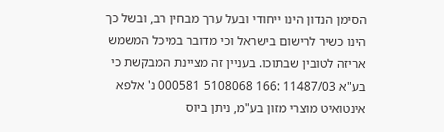הסימן הנדון הינו ייחודי ובעל ערך מבחין רב, ובשל כך הינו כשיר לרישום בישראל וכי מדובר במיכל המשמש אריזה לטובין שבתוכו. בעניין זה מציינת המבקשת כי בע"א 11487/03 :166 5108068 000581 נ' אלפא אינטואיט מוצרי מזון בע"מ, ניתן ביוס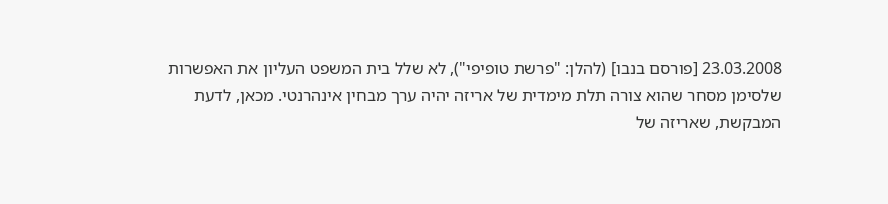23.03.2008 [פורסם בנבו] (להלן: "פרשת טופיפי"), לא שלל בית המשפט העליון את האפשרות שלסימן מסחר שהוא צורה תלת מימדית של אריזה יהיה ערך מבחין אינהרנטי. מכאן, לדעת המבקשת, שאריזה של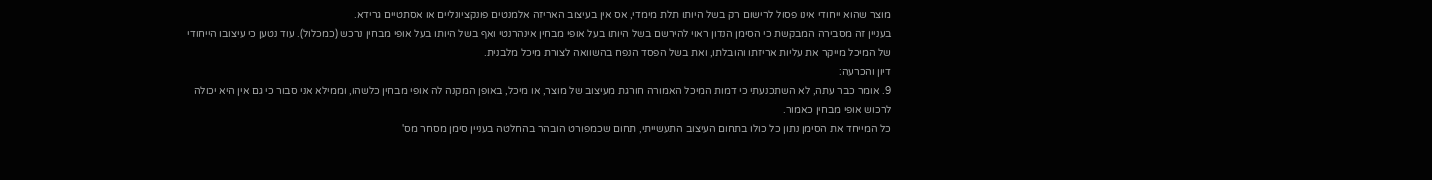מוצר שהוא ייחודי אינו פסול לרישום רק בשל היותו תלת מימדי, אס אין בעיצוב האריזה אלמנטים פונקציונליים או אסתטיים גרידא.
בעניין זה מסבירה המבקשת כי הסימן הנדון ראוי להירשם בשל היותו בעל אופי מבחין אינהרנטי ואף בשל היותו בעל אופי מבחין נרכש (כמכלול). עוד נטען כי עיצובו הייחודי של המיכל מייקר את עליות אריזתו והובלתו, ואת בשל הפסד הנפח בהשוואה לצורת מיכל מלבנית.
דיון והכרעה:
9. אומר כבר עתה, לא השתכנעתי כי דמות המיכל האמורה חורגת מעיצוב של מוצר, או מיכל, באופן המקנה לה אופי מבחין כלשהו, וממילא אני סבור כי גם אין היא יכולה לרכוש אופי מבחין כאמור.
כל המייחד את הסימן נתון כל כולו בתחום העיצוב התעשייתי, תחום שכמפורט הובהר בהחלטה בעניין סימן מסחר מס'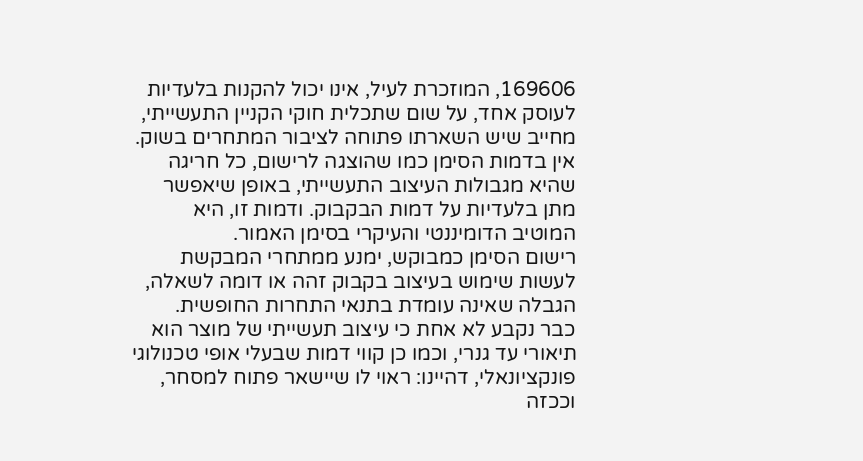169606, המוזכרת לעיל, אינו יכול להקנות בלעדיות לעוסק אחד, על שום שתכלית חוקי הקניין התעשייתי, מחייב שיש השארתו פתוחה לציבור המתחרים בשוק.
אין בדמות הסימן כמו שהוצגה לרישום, כל חריגה שהיא מגבולות העיצוב התעשייתי, באופן שיאפשר מתן בלעדיות על דמות הבקבוק. ודמות זו, היא המוטיב הדומיננטי והעיקרי בסימן האמור.
רישום הסימן כמבוקש, ימנע ממתחרי המבקשת לעשות שימוש בעיצוב בקבוק זהה או דומה לשאלה, הגבלה שאינה עומדת בתנאי התחרות החופשית.
כבר נקבע לא אחת כי עיצוב תעשייתי של מוצר הוא תיאורי עד גנרי, וכמו כן קווי דמות שבעלי אופי טכנולוגי פונקציונאלי, דהיינו: ראוי לו שיישאר פתוח למסחר, וככזה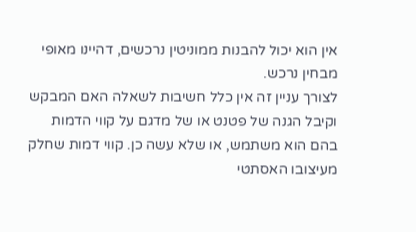אין הוא יכול להבנות ממוניטין נרכשים, דהיינו מאופי מבחין נרכש.
לצורך עניין זה אין כלל חשיבות לשאלה האם המבקש וקיבל הגנה של פטנט או של מדגם על קווי הדמות בהם הוא משתמש, או שלא עשה כן. קווי דמות שחלק מעיצובו האסתטי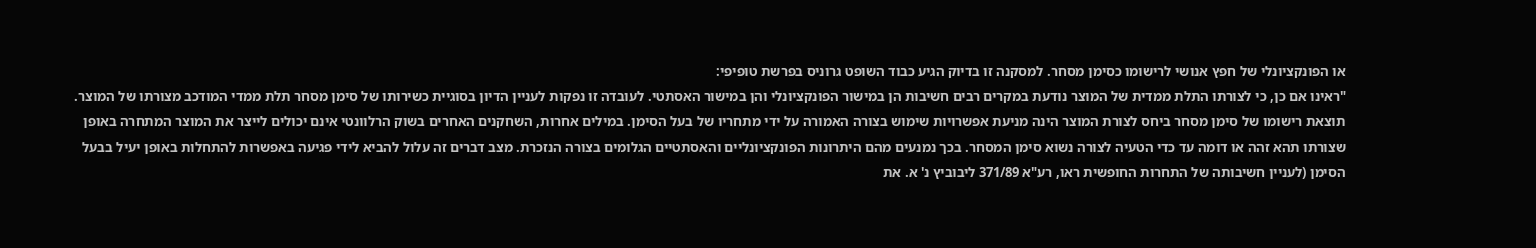או הפונקציונלי של חפץ אנושי לרישומו כסימן מסחר. למסקנה זו בדיוק הגיע כבוד השופט גרוניס בפרשת טופיפי:
"ראינו אם כן, כי לצורתו התלת ממדית של המוצר נודעת במקרים רבים חשיבות הן במישור הפונקציונלי והן במישור האסתטי. לעובדה זו נפקות לעניין הדיון בסוגיית כשירותו של סימן מסחר תלת ממדי המודכב מצורתו של המוצר. תוצאת רישומו של סימן מסחר ביחס לצורת המוצר הינה מניעת אפשרויות שימוש בצורה האמורה על ידי מתחריו של בעל הסימן. במילים אחרות, השחקנים האחרים בשוק הרלוונטי אינם יכולים לייצר את המוצר המתחרה באופן שצורתו תהא זהה או דומה עד כדי הטעיה לצורה נשוא סימן המסחר. בכך נמנעים מהם היתרונות הפונקציונליים והאסתטיים הגלומים בצורה הנזכרת. מצב דברים זה עלול להביא לידי פגיעה באפשרות להתחלות באופן יעיל בבעל הסימן (לעניין חשיבותה של התחרות החופשית ראו, רע"א 371/89 ליבוביץ נ' א. את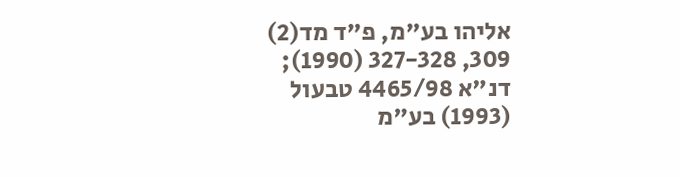אליהו בע"מ, פ"ד מד(2) 309, 327-328 (1990); דנ"א 4465/98 טבעול (1993) בע"מ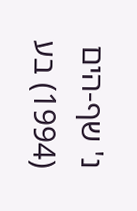נ' שף-הים (1994) בע